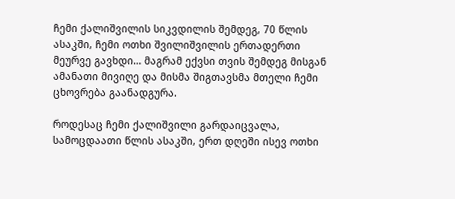ჩემი ქალიშვილის სიკვდილის შემდეგ, 70 წლის ასაკში, ჩემი ოთხი შვილიშვილის ერთადერთი მეურვე გავხდი… მაგრამ ექვსი თვის შემდეგ მისგან ამანათი მივიღე და მისმა შიგთავსმა მთელი ჩემი ცხოვრება გაანადგურა.

როდესაც ჩემი ქალიშვილი გარდაიცვალა, სამოცდაათი წლის ასაკში, ერთ დღეში ისევ ოთხი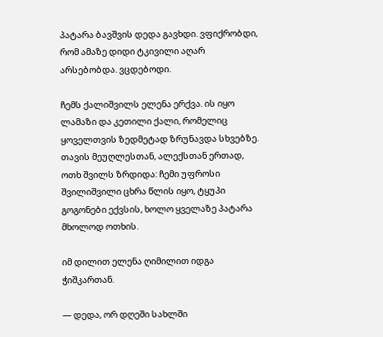პატარა ბავშვის დედა გავხდი. ვფიქრობდი, რომ ამაზე დიდი ტკივილი აღარ არსებობდა. ვცდებოდი.

ჩემს ქალიშვილს ელენა ერქვა. ის იყო ლამაზი და კეთილი ქალი, რომელიც ყოველთვის ზედმეტად ზრუნავდა სხვებზე. თავის მეუღლესთან, ალექსთან ერთად, ოთხ შვილს ზრდიდა: ჩემი უფროსი შვილიშვილი ცხრა წლის იყო, ტყუპი გოგონები ექვსის, ხოლო ყველაზე პატარა მხოლოდ ოთხის.

იმ დილით ელენა ღიმილით იდგა ჭიშკართან.

— დედა, ორ დღეში სახლში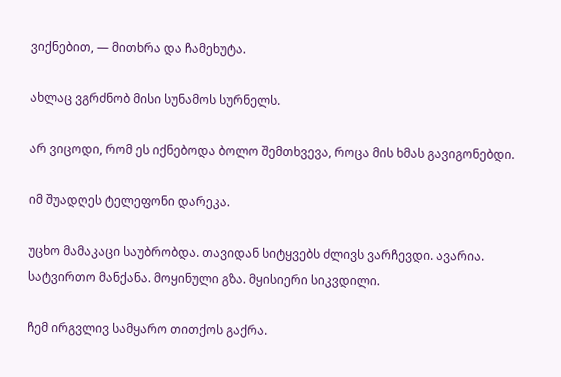ვიქნებით, — მითხრა და ჩამეხუტა.

ახლაც ვგრძნობ მისი სუნამოს სურნელს.

არ ვიცოდი, რომ ეს იქნებოდა ბოლო შემთხვევა, როცა მის ხმას გავიგონებდი.

იმ შუადღეს ტელეფონი დარეკა.

უცხო მამაკაცი საუბრობდა. თავიდან სიტყვებს ძლივს ვარჩევდი. ავარია. სატვირთო მანქანა. მოყინული გზა. მყისიერი სიკვდილი.

ჩემ ირგვლივ სამყარო თითქოს გაქრა.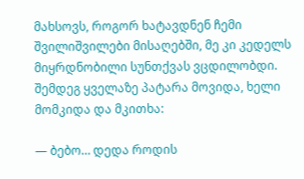მახსოვს, როგორ ხატავდნენ ჩემი შვილიშვილები მისაღებში, მე კი კედელს მიყრდნობილი სუნთქვას ვცდილობდი. შემდეგ ყველაზე პატარა მოვიდა, ხელი მომკიდა და მკითხა:

— ბებო… დედა როდის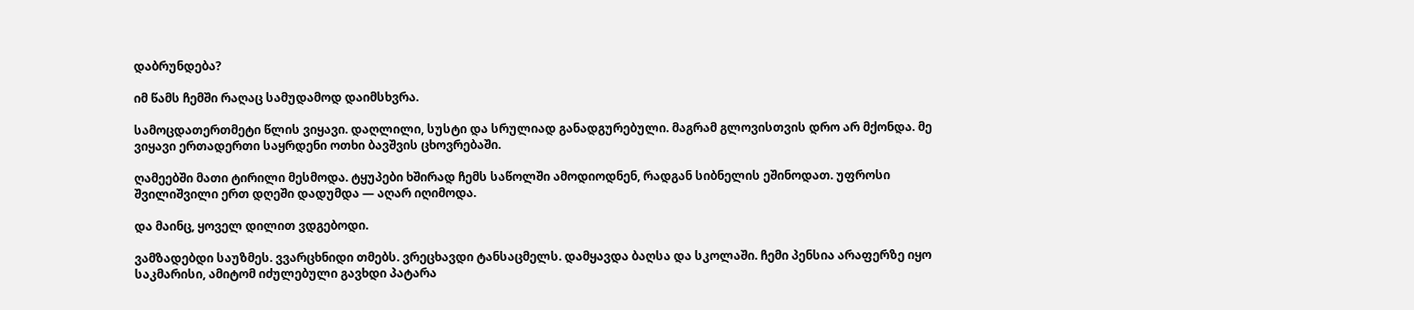დაბრუნდება?

იმ წამს ჩემში რაღაც სამუდამოდ დაიმსხვრა.

სამოცდათერთმეტი წლის ვიყავი. დაღლილი, სუსტი და სრულიად განადგურებული. მაგრამ გლოვისთვის დრო არ მქონდა. მე ვიყავი ერთადერთი საყრდენი ოთხი ბავშვის ცხოვრებაში.

ღამეებში მათი ტირილი მესმოდა. ტყუპები ხშირად ჩემს საწოლში ამოდიოდნენ, რადგან სიბნელის ეშინოდათ. უფროსი შვილიშვილი ერთ დღეში დადუმდა — აღარ იღიმოდა.

და მაინც, ყოველ დილით ვდგებოდი.

ვამზადებდი საუზმეს. ვვარცხნიდი თმებს. ვრეცხავდი ტანსაცმელს. დამყავდა ბაღსა და სკოლაში. ჩემი პენსია არაფერზე იყო საკმარისი, ამიტომ იძულებული გავხდი პატარა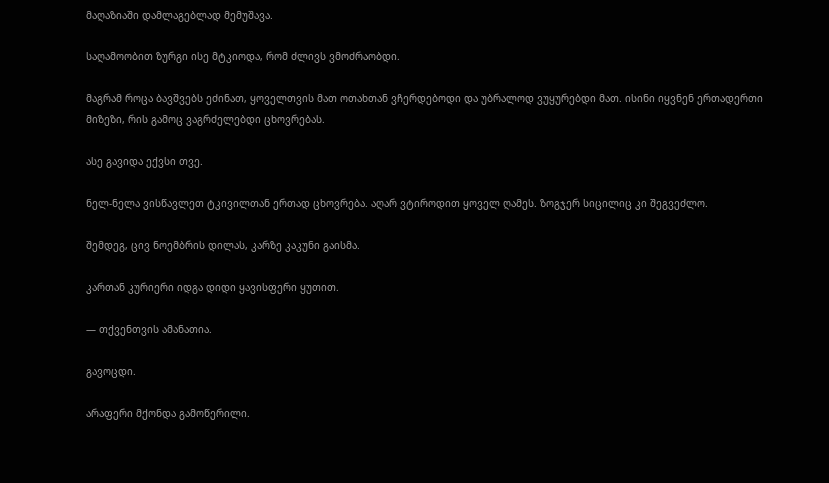მაღაზიაში დამლაგებლად მემუშავა.

საღამოობით ზურგი ისე მტკიოდა, რომ ძლივს ვმოძრაობდი.

მაგრამ როცა ბავშვებს ეძინათ, ყოველთვის მათ ოთახთან ვჩერდებოდი და უბრალოდ ვუყურებდი მათ. ისინი იყვნენ ერთადერთი მიზეზი, რის გამოც ვაგრძელებდი ცხოვრებას.

ასე გავიდა ექვსი თვე.

ნელ-ნელა ვისწავლეთ ტკივილთან ერთად ცხოვრება. აღარ ვტიროდით ყოველ ღამეს. ზოგჯერ სიცილიც კი შეგვეძლო.

შემდეგ, ცივ ნოემბრის დილას, კარზე კაკუნი გაისმა.

კართან კურიერი იდგა დიდი ყავისფერი ყუთით.

— თქვენთვის ამანათია.

გავოცდი.

არაფერი მქონდა გამოწერილი.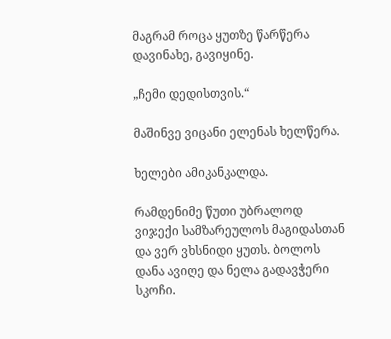მაგრამ როცა ყუთზე წარწერა დავინახე, გავიყინე.

„ჩემი დედისთვის.“

მაშინვე ვიცანი ელენას ხელწერა.

ხელები ამიკანკალდა.

რამდენიმე წუთი უბრალოდ ვიჯექი სამზარეულოს მაგიდასთან და ვერ ვხსნიდი ყუთს. ბოლოს დანა ავიღე და ნელა გადავჭერი სკოჩი.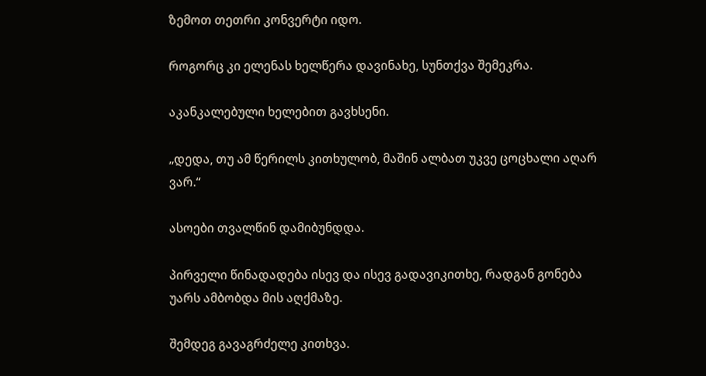ზემოთ თეთრი კონვერტი იდო.

როგორც კი ელენას ხელწერა დავინახე, სუნთქვა შემეკრა.

აკანკალებული ხელებით გავხსენი.

„დედა, თუ ამ წერილს კითხულობ, მაშინ ალბათ უკვე ცოცხალი აღარ ვარ.“

ასოები თვალწინ დამიბუნდდა.

პირველი წინადადება ისევ და ისევ გადავიკითხე, რადგან გონება უარს ამბობდა მის აღქმაზე.

შემდეგ გავაგრძელე კითხვა.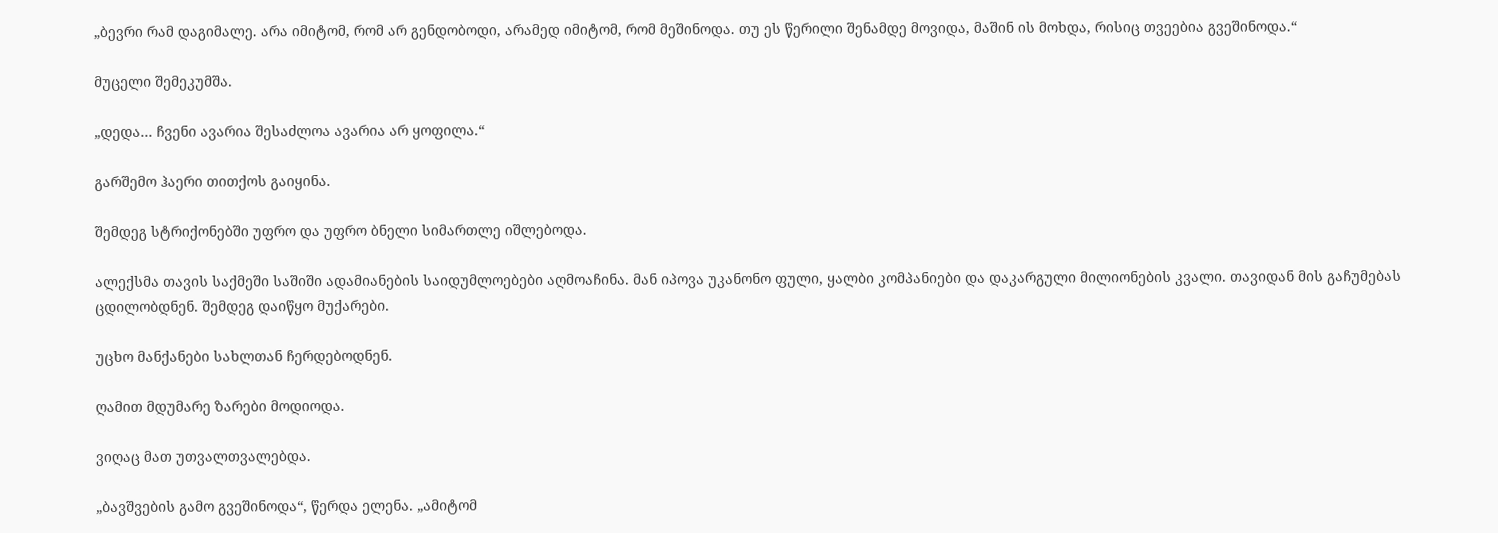„ბევრი რამ დაგიმალე. არა იმიტომ, რომ არ გენდობოდი, არამედ იმიტომ, რომ მეშინოდა. თუ ეს წერილი შენამდე მოვიდა, მაშინ ის მოხდა, რისიც თვეებია გვეშინოდა.“

მუცელი შემეკუმშა.

„დედა… ჩვენი ავარია შესაძლოა ავარია არ ყოფილა.“

გარშემო ჰაერი თითქოს გაიყინა.

შემდეგ სტრიქონებში უფრო და უფრო ბნელი სიმართლე იშლებოდა.

ალექსმა თავის საქმეში საშიში ადამიანების საიდუმლოებები აღმოაჩინა. მან იპოვა უკანონო ფული, ყალბი კომპანიები და დაკარგული მილიონების კვალი. თავიდან მის გაჩუმებას ცდილობდნენ. შემდეგ დაიწყო მუქარები.

უცხო მანქანები სახლთან ჩერდებოდნენ.

ღამით მდუმარე ზარები მოდიოდა.

ვიღაც მათ უთვალთვალებდა.

„ბავშვების გამო გვეშინოდა“, წერდა ელენა. „ამიტომ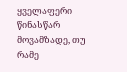ყველაფერი წინასწარ მოვამზადე, თუ რამე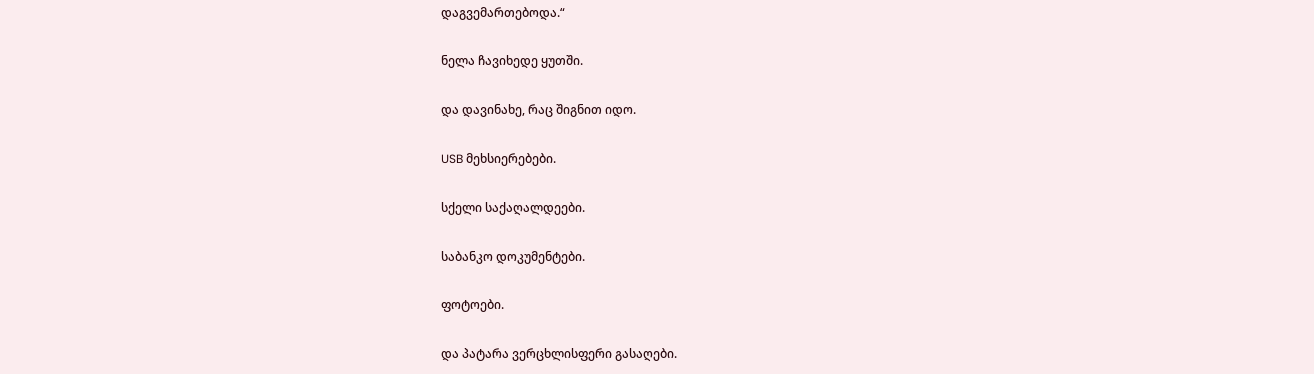დაგვემართებოდა.“

ნელა ჩავიხედე ყუთში.

და დავინახე, რაც შიგნით იდო.

USB მეხსიერებები.

სქელი საქაღალდეები.

საბანკო დოკუმენტები.

ფოტოები.

და პატარა ვერცხლისფერი გასაღები.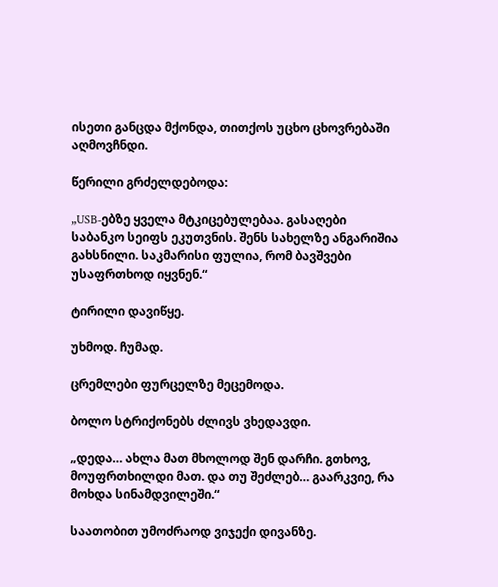ისეთი განცდა მქონდა, თითქოს უცხო ცხოვრებაში აღმოვჩნდი.

წერილი გრძელდებოდა:

„USB-ებზე ყველა მტკიცებულებაა. გასაღები საბანკო სეიფს ეკუთვნის. შენს სახელზე ანგარიშია გახსნილი. საკმარისი ფულია, რომ ბავშვები უსაფრთხოდ იყვნენ.“

ტირილი დავიწყე.

უხმოდ. ჩუმად.

ცრემლები ფურცელზე მეცემოდა.

ბოლო სტრიქონებს ძლივს ვხედავდი.

„დედა… ახლა მათ მხოლოდ შენ დარჩი. გთხოვ, მოუფრთხილდი მათ. და თუ შეძლებ… გაარკვიე, რა მოხდა სინამდვილეში.“

საათობით უმოძრაოდ ვიჯექი დივანზე.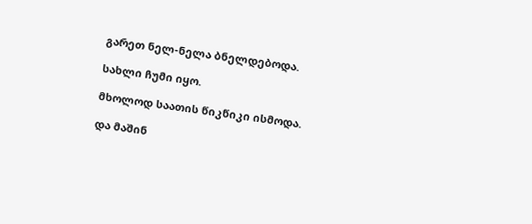გარეთ ნელ-ნელა ბნელდებოდა.

სახლი ჩუმი იყო.

მხოლოდ საათის წიკწიკი ისმოდა.

და მაშინ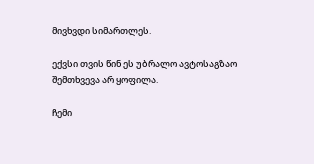მივხვდი სიმართლეს.

ექვსი თვის წინ ეს უბრალო ავტოსაგზაო შემთხვევა არ ყოფილა.

ჩემი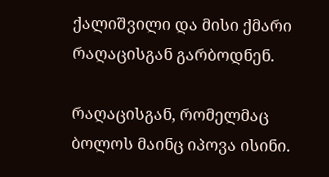ქალიშვილი და მისი ქმარი რაღაცისგან გარბოდნენ.

რაღაცისგან, რომელმაც ბოლოს მაინც იპოვა ისინი.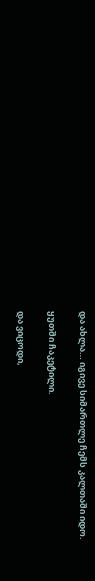და ახლა… იგივე სიმართლე ჩემს კალთაში იდო.

ყუთში ჩაკეტილი.

და ვიცოდი,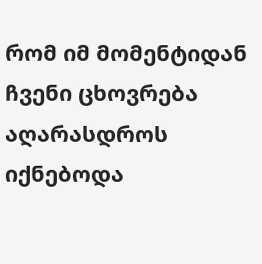რომ იმ მომენტიდან ჩვენი ცხოვრება აღარასდროს იქნებოდა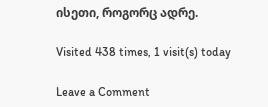ისეთი, როგორც ადრე.

Visited 438 times, 1 visit(s) today

Leave a Comment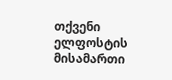თქვენი ელფოსტის მისამართი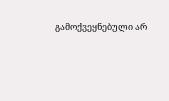გამოქვეყნებული არ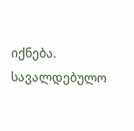იქნება. სავალდებულო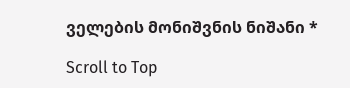ველების მონიშვნის ნიშანი *

Scroll to Top